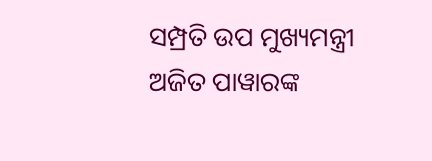ସମ୍ପ୍ରତି ଉପ ମୁଖ୍ୟମନ୍ତ୍ରୀ ଅଜିତ ପାୱାରଙ୍କ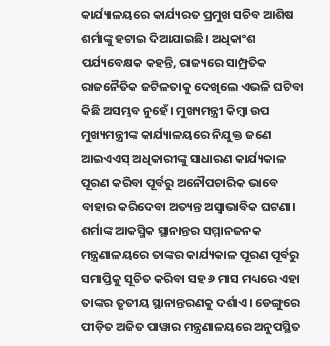କାର୍ଯ୍ୟାଳୟରେ କାର୍ଯ୍ୟରତ ପ୍ରମୁଖ ସଚିବ ଆଶିଷ ଶର୍ମାଙ୍କୁ ହଟାଇ ଦିଆଯାଇଛି। ଅଧିକାଂଶ ପର୍ଯ୍ୟବେକ୍ଷକ କହନ୍ତି, ରାଜ୍ୟରେ ସାମ୍ପ୍ରତିକ ରାଜନୈତିକ ଜଟିଳତାକୁ ଦେଖିଲେ ଏଭଳି ଘଟିବା କିଛି ଅସମ୍ଭବ ନୁହେଁ। ମୁଖ୍ୟମନ୍ତ୍ରୀ କିମ୍ବା ଉପ ମୁଖ୍ୟମନ୍ତ୍ରୀଙ୍କ କାର୍ଯ୍ୟାଳୟରେ ନିଯୁକ୍ତ ଜଣେ ଆଇଏଏସ୍ ଅଧିକାରୀଙ୍କୁ ସାଧାରଣ କାର୍ଯ୍ୟକାଳ ପୂରଣ କରିବା ପୂର୍ବରୁ ଅନୌପଚାରିକ ଭାବେ ବାହାର କରିଦେବା ଅତ୍ୟନ୍ତ ଅସ୍ୱାଭାବିକ ଘଟଣା। ଶର୍ମାଙ୍କ ଆକସ୍ମିକ ସ୍ଥାନାନ୍ତର ସମ୍ମାନଜନକ ମନ୍ତ୍ରଣାଳୟରେ ତାଙ୍କର କାର୍ଯ୍ୟକାଳ ପୂରଣ ପୂର୍ବରୁ ସମାପ୍ତିକୁ ସୂଚିତ କରିବା ସହ ୬ ମାସ ମଧ୍ୟରେ ଏହା ତାଙ୍କର ତୃତୀୟ ସ୍ଥାନାନ୍ତରଣକୁ ଦର୍ଶାଏ। ଡେଙ୍ଗୁରେ ପୀଡ଼ିତ ଅଜିତ ପାୱାର ମନ୍ତ୍ରଣାଳୟରେ ଅନୁପସ୍ଥିତ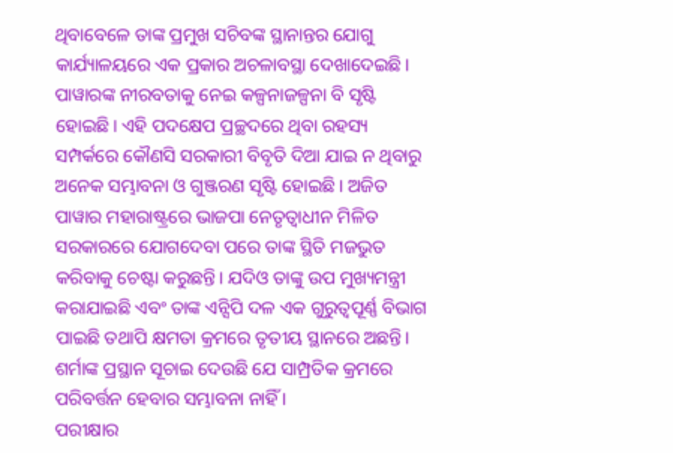ଥିବାବେଳେ ତାଙ୍କ ପ୍ରମୁଖ ସଚିବଙ୍କ ସ୍ଥାନାନ୍ତର ଯୋଗୁ କାର୍ଯ୍ୟାଳୟରେ ଏକ ପ୍ରକାର ଅଚଳାବସ୍ଥା ଦେଖାଦେଇଛି। ପାୱାରଙ୍କ ନୀରବତାକୁ ନେଇ କଳ୍ପନାଜଳ୍ପନା ବି ସୃଷ୍ଟି ହୋଇଛି। ଏହି ପଦକ୍ଷେପ ପ୍ରଚ୍ଛଦରେ ଥିବା ରହସ୍ୟ ସମ୍ପର୍କରେ କୌଣସି ସରକାରୀ ବିବୃତି ଦିଆ ଯାଇ ନ ଥିବାରୁ ଅନେକ ସମ୍ଭାବନା ଓ ଗୁଞ୍ଜରଣ ସୃଷ୍ଟି ହୋଇଛି। ଅଜିତ ପାୱାର ମହାରାଷ୍ଟ୍ରରେ ଭାଜପା ନେତୃତ୍ୱାଧୀନ ମିଳିତ ସରକାରରେ ଯୋଗଦେବା ପରେ ତାଙ୍କ ସ୍ଥିତି ମଜଭୁତ କରିବାକୁ ଚେଷ୍ଟା କରୁଛନ୍ତି। ଯଦିଓ ତାଙ୍କୁ ଉପ ମୁଖ୍ୟମନ୍ତ୍ରୀ କରାଯାଇଛି ଏବଂ ତାଙ୍କ ଏନ୍ସିପି ଦଳ ଏକ ଗୁରୁତ୍ୱପୂର୍ଣ୍ଣ ବିଭାଗ ପାଇଛି ତଥାପି କ୍ଷମତା କ୍ରମରେ ତୃତୀୟ ସ୍ଥାନରେ ଅଛନ୍ତି। ଶର୍ମାଙ୍କ ପ୍ରସ୍ଥାନ ସୂଚାଇ ଦେଉଛି ଯେ ସାମ୍ପ୍ରତିକ କ୍ରମରେ ପରିବର୍ତ୍ତନ ହେବାର ସମ୍ଭାବନା ନାହିଁ ।
ପରୀକ୍ଷାର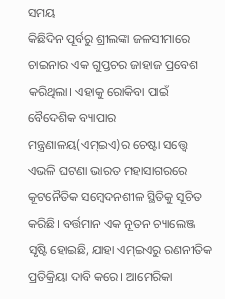ସମୟ
କିଛିଦିନ ପୂର୍ବରୁ ଶ୍ରୀଲଙ୍କା ଜଳସୀମାରେ ଚାଇନାର ଏକ ଗୁପ୍ତଚର ଜାହାଜ ପ୍ରବେଶ କରିଥିଲା। ଏହାକୁ ରୋକିବା ପାଇଁ ବୈଦେଶିକ ବ୍ୟାପାର ମନ୍ତ୍ରଣାଳୟ(ଏମ୍ଇଏ)ର ଚେଷ୍ଟା ସତ୍ତ୍ୱେ ଏଭଳି ଘଟଣା ଭାରତ ମହାସାଗରରେ କୂଟନୈତିକ ସମ୍ବେଦନଶୀଳ ସ୍ଥିତିକୁ ସୂଚିତ କରିଛି। ବର୍ତ୍ତମାନ ଏକ ନୂତନ ଚ୍ୟାଲେଞ୍ଜ ସୃଷ୍ଟି ହୋଇଛି, ଯାହା ଏମ୍ଇଏରୁ ରଣନୀତିକ ପ୍ରତିକ୍ରିୟା ଦାବି କରେ। ଆମେରିକା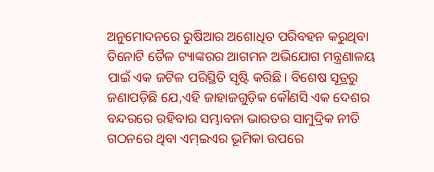ଅନୁମୋଦନରେ ରୁଷିଆର ଅଶୋଧିତ ପରିବହନ କରୁଥିବା ତିନୋଟି ତୈଳ ଟ୍ୟାଙ୍କରର ଆଗମନ ଅଭିଯୋଗ ମନ୍ତ୍ରଣାଳୟ ପାଇଁ ଏକ ଜଟିଳ ପରିସ୍ଥିତି ସୃଷ୍ଟି କରିଛି। ବିଶେଷ ସୂତ୍ରରୁ ଜଣାପଡ଼ିଛି ଯେ,ଏହି ଜାହାଜଗୁଡ଼ିକ କୌଣସି ଏକ ଦେଶର ବନ୍ଦରରେ ରହିବାର ସମ୍ଭାବନା ଭାରତର ସାମୁଦ୍ରିକ ନୀତି ଗଠନରେ ଥିବା ଏମ୍ଇଏର ଭୂମିକା ଉପରେ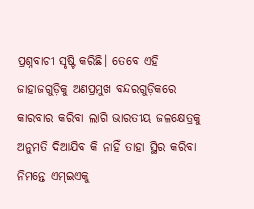ପ୍ରଶ୍ନବାଚୀ ସୃଷ୍ଟି କରିଛି। ତେବେ ଏହି ଜାହାଜଗୁଡ଼ିକୁ ଅଣପ୍ରମୁଖ ବନ୍ଦରଗୁଡ଼ିକରେ କାରବାର କରିବା ଲାଗି ଭାରତୀୟ ଜଳକ୍ଷେତ୍ରକୁ ଅନୁମତି ଦିଆଯିବ କି ନାହିଁ ତାହା ସ୍ଥିର କରିବା ନିମନ୍ତେ ଏମ୍ଇଏକୁ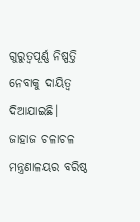ଗୁରୁତ୍ୱପୂର୍ଣ୍ଣ ନିଷ୍ପତ୍ତି ନେବାକୁ ଦାୟିତ୍ୱ ଦିଆଯାଇଛି। ଜାହାଜ ଚଳାଚଳ ମନ୍ତ୍ରଣାଳୟର ବରିଷ୍ଠ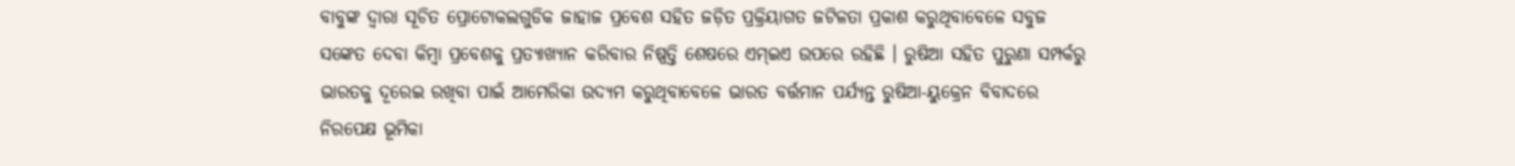ବାବୁଙ୍କ ଦ୍ୱାରା ସୂଚିତ ପ୍ରୋଟୋକଲଗୁଡିକ ଜାହାଜ ପ୍ରବେଶ ସହିତ ଜଡ଼ିତ ପ୍ରକ୍ରିୟାଗତ ଜଟିଳତା ପ୍ରକାଶ କରୁଥିବାବେଳେ ସବୁଜ ସଙ୍କେତ ଦେବା କିମ୍ବା ପ୍ରବେଶକୁ ପ୍ରତ୍ୟାଖ୍ୟାନ କରିବାର ନିଷ୍ପତ୍ତି ଶେଷରେ ଏମ୍ଇଏ ଉପରେ ରହିଛି । ରୁଷିଆ ସହିତ ପୁରୁଣା ସମ୍ପର୍କରୁ ଭାରତକୁ ଦୂରେଇ ରଖିବା ପାଇଁ ଆମେରିକା ଉଦ୍ୟମ କରୁଥିବାବେଳେ ଭାରତ ବର୍ତ୍ତମାନ ପର୍ଯ୍ୟନ୍ତ ରୁଷିଆ-ୟୁକ୍ରେନ ବିବାଦରେ ନିରପେକ୍ଷ ଭୂମିକା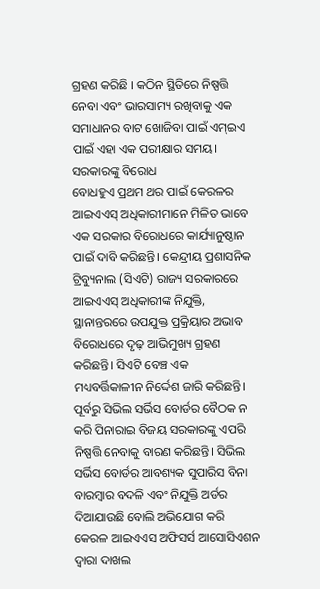ଗ୍ରହଣ କରିଛି । କଠିନ ସ୍ଥିତିରେ ନିଷ୍ପତ୍ତି ନେବା ଏବଂ ଭାରସାମ୍ୟ ରଖିବାକୁ ଏକ ସମାଧାନର ବାଟ ଖୋଜିବା ପାଇଁ ଏମ୍ଇଏ ପାଇଁ ଏହା ଏକ ପରୀକ୍ଷାର ସମୟ।
ସରକାରଙ୍କୁ ବିରୋଧ
ବୋଧହୁଏ ପ୍ରଥମ ଥର ପାଇଁ କେରଳର ଆଇଏଏସ୍ ଅଧିକାରୀମାନେ ମିଳିତ ଭାବେ ଏକ ସରକାର ବିରୋଧରେ କାର୍ଯ୍ୟାନୁଷ୍ଠାନ ପାଇଁ ଦାବି କରିଛନ୍ତି। କେନ୍ଦ୍ରୀୟ ପ୍ରଶାସନିକ ଟ୍ରିବ୍ୟୁନାଲ (ସିଏଟି) ରାଜ୍ୟ ସରକାରରେ ଆଇଏଏସ୍ ଅଧିକାରୀଙ୍କ ନିଯୁକ୍ତି, ସ୍ଥାନାନ୍ତରରେ ଉପଯୁକ୍ତ ପ୍ରକ୍ରିୟାର ଅଭାବ ବିରୋଧରେ ଦୃଢ଼ ଆଭିମୁଖ୍ୟ ଗ୍ରହଣ କରିଛନ୍ତି। ସିଏଟି ବେଞ୍ଚ ଏକ ମଧ୍ୟବର୍ତ୍ତିକାଳୀନ ନିର୍ଦ୍ଦେଶ ଜାରି କରିଛନ୍ତି। ପୂର୍ବରୁ ସିଭିଲ ସର୍ଭିସ ବୋର୍ଡର ବୈଠକ ନ କରି ପିନାରାଇ ବିଜୟ ସରକାରଙ୍କୁ ଏପରି ନିଷ୍ପତ୍ତି ନେବାକୁ ବାରଣ କରିଛନ୍ତି। ସିଭିଲ ସର୍ଭିସ ବୋର୍ଡର ଆବଶ୍ୟକ ସୁପାରିସ ବିନା ବାରମ୍ବାର ବଦଳି ଏବଂ ନିଯୁକ୍ତି ଅର୍ଡର ଦିଆଯାଉଛି ବୋଲି ଅଭିଯୋଗ କରି କେରଳ ଆଇଏଏସ ଅଫିସର୍ସ ଆସୋସିଏଶନ ଦ୍ୱାରା ଦାଖଲ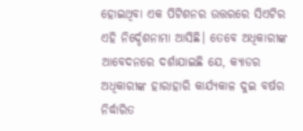ହୋଇଥିବା ଏକ ପିଟିଶନର ଉତ୍ତରରେ ସିଏଟିର ଏହି ନିର୍ଦ୍ଦେଶନାମା ଆସିଛି। ତେବେ ଅଧିକାରୀଙ୍କ ଆବେଦନରେ ଦର୍ଶାଯାଇଛି ଯେ, କ୍ୟାଡର ଅଧିକାରୀଙ୍କ ହାରାହାରି କାର୍ଯ୍ୟକାଳ ଦୁଇ ବର୍ଷର ନିର୍ଦ୍ଧାରିତ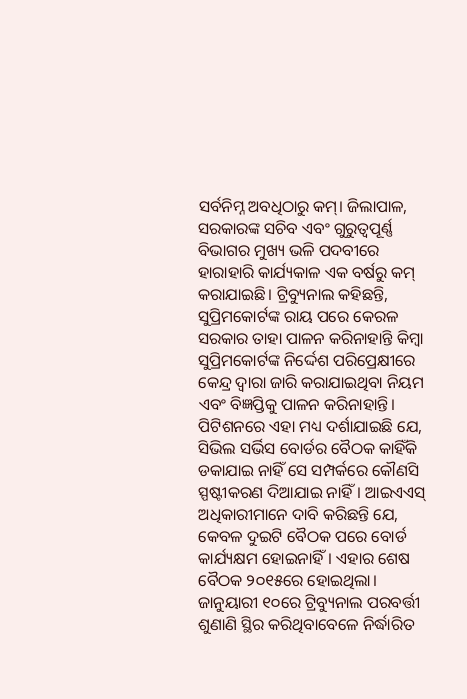ସର୍ବନିମ୍ନ ଅବଧିଠାରୁ କମ୍। ଜିଲାପାଳ, ସରକାରଙ୍କ ସଚିବ ଏବଂ ଗୁରୁତ୍ୱପୂର୍ଣ୍ଣ ବିଭାଗର ମୁଖ୍ୟ ଭଳି ପଦବୀରେ ହାରାହାରି କାର୍ଯ୍ୟକାଳ ଏକ ବର୍ଷରୁ କମ୍ କରାଯାଇଛି। ଟ୍ରିବ୍ୟୁନାଲ କହିଛନ୍ତି, ସୁପ୍ରିମକୋର୍ଟଙ୍କ ରାୟ ପରେ କେରଳ ସରକାର ତାହା ପାଳନ କରିନାହାନ୍ତି କିମ୍ବା ସୁପ୍ରିମକୋର୍ଟଙ୍କ ନିର୍ଦ୍ଦେଶ ପରିପ୍ରେକ୍ଷୀରେ କେନ୍ଦ୍ର ଦ୍ୱାରା ଜାରି କରାଯାଇଥିବା ନିୟମ ଏବଂ ବିଜ୍ଞପ୍ତିକୁ ପାଳନ କରିନାହାନ୍ତି। ପିଟିଶନରେ ଏହା ମଧ୍ୟ ଦର୍ଶାଯାଇଛି ଯେ, ସିଭିଲ ସର୍ଭିସ ବୋର୍ଡର ବୈଠକ କାହିଁକି ଡକାଯାଇ ନାହିଁ ସେ ସମ୍ପର୍କରେ କୌଣସି ସ୍ପଷ୍ଟୀକରଣ ଦିଆଯାଇ ନାହିଁ। ଆଇଏଏସ୍ ଅଧିକାରୀମାନେ ଦାବି କରିଛନ୍ତି ଯେ, କେବଳ ଦୁଇଟି ବୈଠକ ପରେ ବୋର୍ଡ କାର୍ଯ୍ୟକ୍ଷମ ହୋଇନାହିଁ। ଏହାର ଶେଷ ବୈଠକ ୨୦୧୫ରେ ହୋଇଥିଲା। ଜାନୁୟାରୀ ୧୦ରେ ଟ୍ରିବ୍ୟୁନାଲ ପରବର୍ତ୍ତୀ ଶୁଣାଣି ସ୍ଥିର କରିଥିବାବେଳେ ନିର୍ଦ୍ଧାରିତ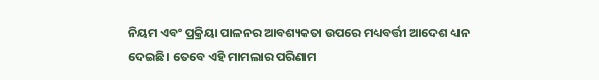ନିୟମ ଏବଂ ପ୍ରକ୍ରିୟା ପାଳନର ଆବଶ୍ୟକତା ଉପରେ ମଧ୍ୟବର୍ତ୍ତୀ ଆଦେଶ ଧ୍ୟାନ ଦେଇଛି। ତେବେ ଏହି ମାମଲାର ପରିଣାମ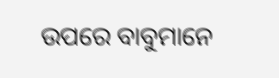ଉପରେ ବାବୁମାନେ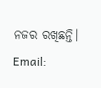ନଜର ରଖିଛନ୍ତି।
Email: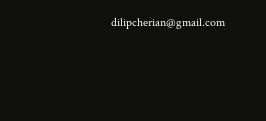dilipcherian@gmail.com